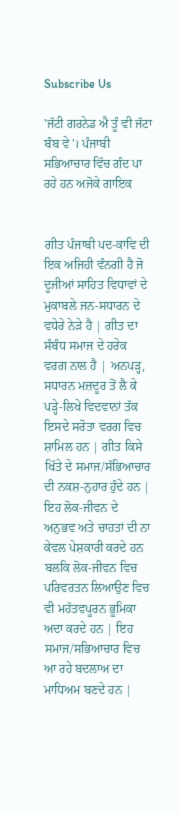Subscribe Us

'ਜੱਟੀ ਗਰਨੇਡ ਐ ਤੂੰ ਵੀ ਜੱਟਾ ਬੰਬ ਵੇ'। ਪੰਜਾਬੀ ਸਭਿਆਚਾਰ ਵਿੱਚ ਗੰਦ ਪਾ ਰਹੇ ਹਨ ਅਜੋਕੇ ਗਾਇਕ


ਗੀਤ ਪੰਜਾਬੀ ਪਦ-ਕਾਵਿ ਦੀ ਇਕ ਅਜਿਹੀ ਵੰਨਗੀ ਹੈ ਜੋ ਦੂਜੀਆਂ ਸਾਹਿਤ ਵਿਧਾਵਾਂ ਦੇ ਮੁਕਾਬਲੇ ਜਨ-ਸਧਾਰਨ ਦੇ ਵਧੇਰੇ ਨੇੜੇ ਹੈ | ਗੀਤ ਦਾ ਸੰਬੰਧ ਸਮਾਜ ਦੇ ਹਰੇਕ ਵਰਗ ਨਾਲ ਹੈ | ਅਨਪੜ੍ਹ, ਸਧਾਰਨ ਮਜ਼ਦੂਰ ਤੋਂ ਲੈ ਕੇ ਪੜ੍ਹੇ-ਲਿਖੇ ਵਿਦਵਾਨਾਂ ਤੱਕ ਇਸਦੇ ਸਰੋਤਾ ਵਰਗ ਵਿਚ ਸ਼ਾਮਿਲ ਹਨ | ਗੀਤ ਕਿਸੇ ਖਿੱਤੇ ਦੇ ਸਮਾਜ/ਸੱਭਿਆਚਾਰ ਦੀ ਨਕਸ਼-ਨੁਹਾਰ ਹੁੰਦੇ ਹਨ | ਇਹ ਲੋਕ-ਜੀਵਨ ਦੇ ਅਨੁਭਵ ਅਤੇ ਚਾਹਤਾਂ ਦੀ ਨਾ ਕੇਵਲ ਪੇਸ਼ਕਾਰੀ ਕਰਦੇ ਹਨ ਬਲਕਿ ਲੋਕ-ਜੀਵਨ ਵਿਚ ਪਰਿਵਰਤਨ ਲਿਆਉਣ ਵਿਚ ਵੀ ਮਹੱਤਵਪੂਰਨ ਭੂਮਿਕਾ ਅਦਾ ਕਰਦੇ ਹਨ | ਇਹ ਸਮਾਜ/ਸਭਿਆਚਾਰ ਵਿਚ ਆ ਰਹੇ ਬਦਲਾਅ ਦਾ ਮਾਧਿਅਮ ਬਣਦੇ ਹਨ |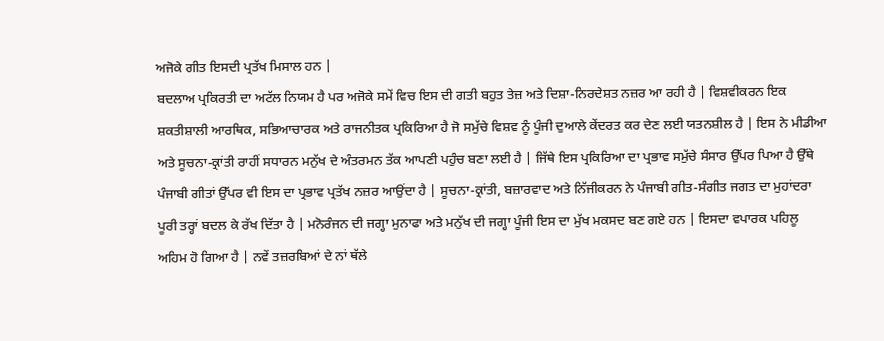ਅਜੋਕੇ ਗੀਤ ਇਸਦੀ ਪ੍ਰਤੱਖ ਮਿਸਾਲ ਹਨ |
ਬਦਲਾਅ ਪ੍ਰਕਿਰਤੀ ਦਾ ਅਟੱਲ ਨਿਯਮ ਹੈ ਪਰ ਅਜੋਕੇ ਸਮੇਂ ਵਿਚ ਇਸ ਦੀ ਗਤੀ ਬਹੁਤ ਤੇਜ਼ ਅਤੇ ਦਿਸ਼ਾ-ਨਿਰਦੇਸ਼ਤ ਨਜ਼ਰ ਆ ਰਹੀ ਹੈ | ਵਿਸ਼ਵੀਕਰਨ ਇਕ ਸ਼ਕਤੀਸ਼ਾਲੀ ਆਰਥਿਕ, ਸਭਿਆਚਾਰਕ ਅਤੇ ਰਾਜਨੀਤਕ ਪ੍ਰਕਿਰਿਆ ਹੈ ਜੋ ਸਮੁੱਚੇ ਵਿਸ਼ਵ ਨੂੰ ਪੂੰਜੀ ਦੁਆਲੇ ਕੇਂਦਰਤ ਕਰ ਦੇਣ ਲਈ ਯਤਨਸ਼ੀਲ ਹੈ | ਇਸ ਨੇ ਮੀਡੀਆ ਅਤੇ ਸੂਚਨਾ-ਕ੍ਰਾਂਤੀ ਰਾਹੀਂ ਸਧਾਰਨ ਮਨੁੱਖ ਦੇ ਅੰਤਰਮਨ ਤੱਕ ਆਪਣੀ ਪਹੁੰਚ ਬਣਾ ਲਈ ਹੈ | ਜਿੱਥੇ ਇਸ ਪ੍ਰਕਿਰਿਆ ਦਾ ਪ੍ਰਭਾਵ ਸਮੁੱਚੇ ਸੰਸਾਰ ਉੱਪਰ ਪਿਆ ਹੈ ਉੱਥੇ ਪੰਜਾਬੀ ਗੀਤਾਂ ਉੱਪਰ ਵੀ ਇਸ ਦਾ ਪ੍ਰਭਾਵ ਪ੍ਰਤੱਖ ਨਜ਼ਰ ਆਉਂਦਾ ਹੈ | ਸੂਚਨਾ-ਕ੍ਰਾਂਤੀ, ਬਜ਼ਾਰਵਾਦ ਅਤੇ ਨਿੱਜੀਕਰਨ ਨੇ ਪੰਜਾਬੀ ਗੀਤ-ਸੰਗੀਤ ਜਗਤ ਦਾ ਮੁਹਾਂਦਰਾ ਪੂਰੀ ਤਰ੍ਹਾਂ ਬਦਲ ਕੇ ਰੱਖ ਦਿੱਤਾ ਹੈ | ਮਨੋਰੰਜਨ ਦੀ ਜਗ੍ਹਾ ਮੁਨਾਫਾ ਅਤੇ ਮਨੁੱਖ ਦੀ ਜਗ੍ਹਾ ਪੂੰਜੀ ਇਸ ਦਾ ਮੁੱਖ ਮਕਸਦ ਬਣ ਗਏ ਹਨ | ਇਸਦਾ ਵਪਾਰਕ ਪਹਿਲੂ ਅਹਿਮ ਹੋ ਗਿਆ ਹੈ | ਨਵੇਂ ਤਜ਼ਰਬਿਆਂ ਦੇ ਨਾਂ ਥੱਲੇ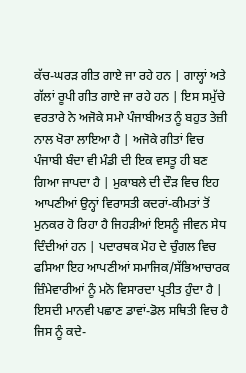ਕੱਚ-ਘਰੜ ਗੀਤ ਗਾਏ ਜਾ ਰਹੇ ਹਨ | ਗਾਲ੍ਹਾਂ ਅਤੇ ਗੱਲਾਂ ਰੂਪੀ ਗੀਤ ਗਾਏ ਜਾ ਰਹੇ ਹਨ | ਇਸ ਸਮੁੱਚੇ ਵਰਤਾਰੇ ਨੇ ਅਜੋਕੇ ਸਮਾੇ ਪੰਜਾਬੀਅਤ ਨੂੰ ਬਹੁਤ ਤੇਜ਼ੀ ਨਾਲ ਖੋਰਾ ਲਾਇਆ ਹੈ | ਅਜੋਕੇ ਗੀਤਾਂ ਵਿਚ ਪੰਜਾਬੀ ਬੰਦਾ ਵੀ ਮੰਡੀ ਦੀ ਇਕ ਵਸਤੂ ਹੀ ਬਣ ਗਿਆ ਜਾਪਦਾ ਹੈ | ਮੁਕਾਬਲੇ ਦੀ ਦੌੜ ਵਿਚ ਇਹ ਆਪਣੀਆਂ ਉਨ੍ਹਾਂ ਵਿਰਾਸਤੀ ਕਦਰਾਂ-ਕੀਮਤਾਂ ਤੋਂ ਮੁਨਕਰ ਹੋ ਰਿਹਾ ਹੈ ਜਿਹੜੀਆਂ ਇਸਨੂੰ ਜੀਵਨ ਸੇਧ ਦਿੰਦੀਆਂ ਹਨ | ਪਦਾਰਥਕ ਮੋਹ ਦੇ ਚੁੰਗਲ ਵਿਚ ਫਸਿਆ ਇਹ ਆਪਣੀਆਂ ਸਮਾਜਿਕ/ਸੱਭਿਆਚਾਰਕ ਜ਼ਿੰਮੇਵਾਰੀਆਂ ਨੂੰ ਮਨੋ ਵਿਸਾਰਦਾ ਪ੍ਰਤੀਤ ਹੁੰਦਾ ਹੈ | ਇਸਦੀ ਮਾਨਵੀ ਪਛਾਣ ਡਾਵਾਂ-ਡੋਲ ਸਥਿਤੀ ਵਿਚ ਹੈ ਜਿਸ ਨੂੰ ਕਦੇ-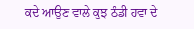ਕਦੇ ਆਉਣ ਵਾਲੇ ਕੁਝ ਠੰਡੀ ਹਵਾ ਦੇ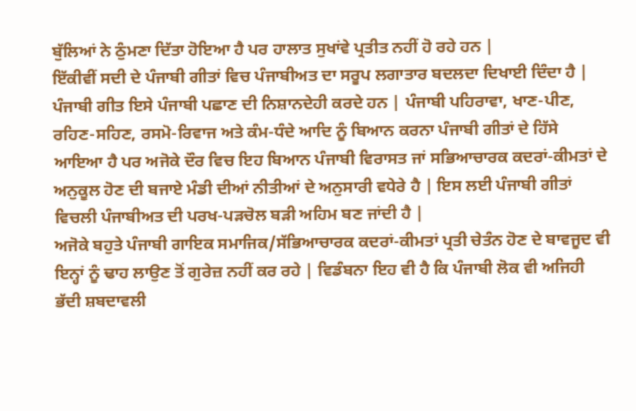ਬੁੱਲਿਆਂ ਨੇ ਠੁੰਮਣਾ ਦਿੱਤਾ ਹੋਇਆ ਹੈ ਪਰ ਹਾਲਾਤ ਸੁਖਾਂਵੇ ਪ੍ਰਤੀਤ ਨਹੀਂ ਹੋ ਰਹੇ ਹਨ |
ਇੱਕੀਵੀਂ ਸਦੀ ਦੇ ਪੰਜਾਬੀ ਗੀਤਾਂ ਵਿਚ ਪੰਜਾਬੀਅਤ ਦਾ ਸਰੂਪ ਲਗਾਤਾਰ ਬਦਲਦਾ ਦਿਖਾਈ ਦਿੰਦਾ ਹੈ | ਪੰਜਾਬੀ ਗੀਤ ਇਸੇ ਪੰਜਾਬੀ ਪਛਾਣ ਦੀ ਨਿਸ਼ਾਨਦੇਹੀ ਕਰਦੇ ਹਨ | ਪੰਜਾਬੀ ਪਹਿਰਾਵਾ, ਖਾਣ-ਪੀਣ, ਰਹਿਣ-ਸਹਿਣ, ਰਸਮੋ-ਰਿਵਾਜ ਅਤੇ ਕੰਮ-ਧੰਦੇ ਆਦਿ ਨੂੰ ਬਿਆਨ ਕਰਨਾ ਪੰਜਾਬੀ ਗੀਤਾਂ ਦੇ ਹਿੱਸੇ ਆਇਆ ਹੈ ਪਰ ਅਜੋਕੇ ਦੌਰ ਵਿਚ ਇਹ ਬਿਆਨ ਪੰਜਾਬੀ ਵਿਰਾਸਤ ਜਾਂ ਸਭਿਆਚਾਰਕ ਕਦਰਾਂ-ਕੀਮਤਾਂ ਦੇ ਅਨੁਕੂਲ ਹੋਣ ਦੀ ਬਜਾਏ ਮੰਡੀ ਦੀਆਂ ਨੀਤੀਆਂ ਦੇ ਅਨੁਸਾਰੀ ਵਧੇਰੇ ਹੈ | ਇਸ ਲਈ ਪੰਜਾਬੀ ਗੀਤਾਂ ਵਿਚਲੀ ਪੰਜਾਬੀਅਤ ਦੀ ਪਰਖ-ਪੜਚੋਲ ਬੜੀ ਅਹਿਮ ਬਣ ਜਾਂਦੀ ਹੈ |
ਅਜੋਕੇ ਬਹੁਤੇ ਪੰਜਾਬੀ ਗਾਇਕ ਸਮਾਜਿਕ/ਸੱਭਿਆਚਾਰਕ ਕਦਰਾਂ-ਕੀਮਤਾਂ ਪ੍ਰਤੀ ਚੇਤੰਨ ਹੋਣ ਦੇ ਬਾਵਜੂਦ ਵੀ ਇਨ੍ਹਾਂ ਨੂੰ ਢਾਹ ਲਾਉਣ ਤੋਂ ਗੁਰੇਜ਼ ਨਹੀਂ ਕਰ ਰਹੇ | ਵਿਡੰਬਨਾ ਇਹ ਵੀ ਹੈ ਕਿ ਪੰਜਾਬੀ ਲੋਕ ਵੀ ਅਜਿਹੀ ਭੱਦੀ ਸ਼ਬਦਾਵਲੀ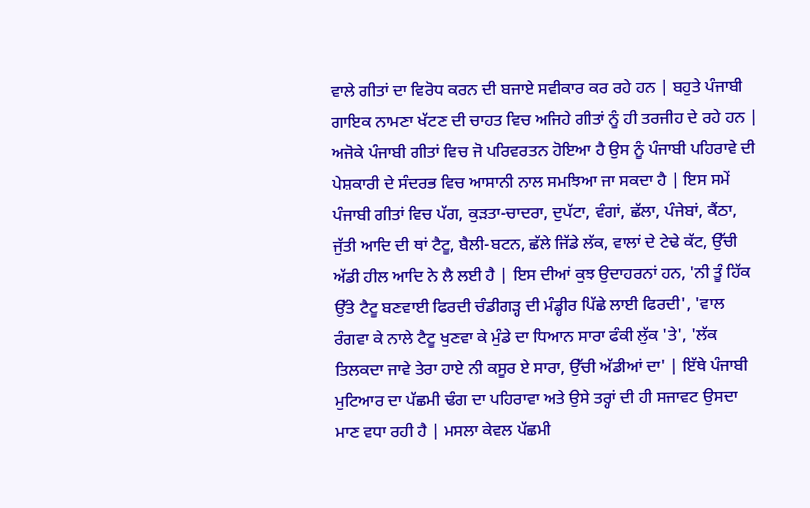ਵਾਲੇ ਗੀਤਾਂ ਦਾ ਵਿਰੋਧ ਕਰਨ ਦੀ ਬਜਾਏ ਸਵੀਕਾਰ ਕਰ ਰਹੇ ਹਨ | ਬਹੁਤੇ ਪੰਜਾਬੀ ਗਾਇਕ ਨਾਮਣਾ ਖੱਟਣ ਦੀ ਚਾਹਤ ਵਿਚ ਅਜਿਹੇ ਗੀਤਾਂ ਨੂੰ ਹੀ ਤਰਜੀਹ ਦੇ ਰਹੇ ਹਨ | ਅਜੋਕੇ ਪੰਜਾਬੀ ਗੀਤਾਂ ਵਿਚ ਜੋ ਪਰਿਵਰਤਨ ਹੋਇਆ ਹੈ ਉਸ ਨੂੰ ਪੰਜਾਬੀ ਪਹਿਰਾਵੇ ਦੀ ਪੇਸ਼ਕਾਰੀ ਦੇ ਸੰਦਰਭ ਵਿਚ ਆਸਾਨੀ ਨਾਲ ਸਮਝਿਆ ਜਾ ਸਕਦਾ ਹੈ | ਇਸ ਸਮੇਂ ਪੰਜਾਬੀ ਗੀਤਾਂ ਵਿਚ ਪੱਗ, ਕੁੜਤਾ-ਚਾਦਰਾ, ਦੁਪੱਟਾ, ਵੰਗਾਂ, ਛੱਲਾ, ਪੰਜੇਬਾਂ, ਕੈਂਠਾ, ਜੁੱਤੀ ਆਦਿ ਦੀ ਥਾਂ ਟੈਟੂ, ਬੈਲੀ-ਬਟਨ, ਛੱਲੇ ਜਿੱਡੇ ਲੱਕ, ਵਾਲਾਂ ਦੇ ਟੇਢੇ ਕੱਟ, ਉੱਚੀ ਅੱਡੀ ਹੀਲ ਆਦਿ ਨੇ ਲੈ ਲਈ ਹੈ | ਇਸ ਦੀਆਂ ਕੁਝ ਉਦਾਹਰਨਾਂ ਹਨ, 'ਨੀ ਤੂੰ ਹਿੱਕ ਉੱਤੇ ਟੈਟੂ ਬਣਵਾਈ ਫਿਰਦੀ ਚੰਡੀਗੜ੍ਹ ਦੀ ਮੰਡ੍ਹੀਰ ਪਿੱਛੇ ਲਾਈ ਫਿਰਦੀ', 'ਵਾਲ ਰੰਗਵਾ ਕੇ ਨਾਲੇ ਟੈਟੂ ਖੁਣਵਾ ਕੇ ਮੁੰਡੇ ਦਾ ਧਿਆਨ ਸਾਰਾ ਫੰਕੀ ਲੁੱਕ 'ਤੇ', 'ਲੱਕ ਤਿਲਕਦਾ ਜਾਵੇ ਤੇਰਾ ਹਾਏ ਨੀ ਕਸੂਰ ਏ ਸਾਰਾ, ਉੱਚੀ ਅੱਡੀਆਂ ਦਾ' | ਇੱਥੇ ਪੰਜਾਬੀ ਮੁਟਿਆਰ ਦਾ ਪੱਛਮੀ ਢੰਗ ਦਾ ਪਹਿਰਾਵਾ ਅਤੇ ਉਸੇ ਤਰ੍ਹਾਂ ਦੀ ਹੀ ਸਜਾਵਟ ਉਸਦਾ ਮਾਣ ਵਧਾ ਰਹੀ ਹੈ | ਮਸਲਾ ਕੇਵਲ ਪੱਛਮੀ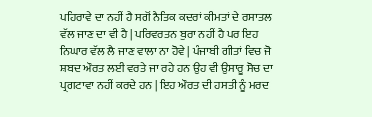ਪਹਿਰਾਵੇ ਦਾ ਨਹੀਂ ਹੈ ਸਗੋਂ ਨੈਤਿਕ ਕਦਰਾਂ ਕੀਮਤਾਂ ਦੇ ਰਸਾਤਲ ਵੱਲ ਜਾਣ ਦਾ ਵੀ ਹੈ | ਪਰਿਵਰਤਨ ਬੁਰਾ ਨਹੀਂ ਹੈ ਪਰ ਇਹ ਨਿਘਾਰ ਵੱਲ ਲੈ ਜਾਣ ਵਾਲਾ ਨਾ ਹੋਵੇ | ਪੰਜਾਬੀ ਗੀਤਾਂ ਵਿਚ ਜੋ ਸ਼ਬਦ ਔਰਤ ਲਈ ਵਰਤੇ ਜਾ ਰਹੇ ਹਨ ਉਹ ਵੀ ਉਸਾਰੂ ਸੋਚ ਦਾ ਪ੍ਰਗਟਾਵਾ ਨਹੀਂ ਕਰਦੇ ਹਨ | ਇਹ ਔਰਤ ਦੀ ਹਸਤੀ ਨੂੰ ਮਰਦ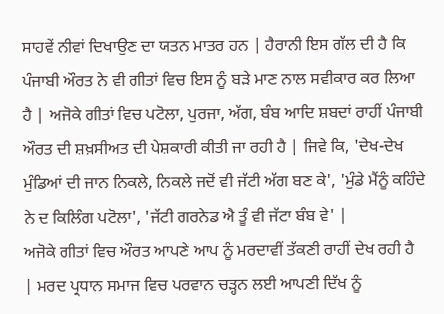ਸਾਹਵੇਂ ਨੀਵਾਂ ਦਿਖਾਉਣ ਦਾ ਯਤਨ ਮਾਤਰ ਹਨ | ਹੈਰਾਨੀ ਇਸ ਗੱਲ ਦੀ ਹੈ ਕਿ ਪੰਜਾਬੀ ਔਰਤ ਨੇ ਵੀ ਗੀਤਾਂ ਵਿਚ ਇਸ ਨੂੰ ਬੜੇ ਮਾਣ ਨਾਲ ਸਵੀਕਾਰ ਕਰ ਲਿਆ ਹੈ | ਅਜੋਕੇ ਗੀਤਾਂ ਵਿਚ ਪਟੋਲਾ, ਪੁਰਜਾ, ਅੱਗ, ਬੰਬ ਆਦਿ ਸ਼ਬਦਾਂ ਰਾਹੀਂ ਪੰਜਾਬੀ ਔਰਤ ਦੀ ਸ਼ਖ਼ਸੀਅਤ ਦੀ ਪੇਸ਼ਕਾਰੀ ਕੀਤੀ ਜਾ ਰਹੀ ਹੈ | ਜਿਵੇ ਕਿ, 'ਦੇਖ-ਦੇਖ ਮੁੰਡਿਆਂ ਦੀ ਜਾਨ ਨਿਕਲੇ, ਨਿਕਲੇ ਜਦੋਂ ਵੀ ਜੱਟੀ ਅੱਗ ਬਣ ਕੇ', 'ਮੁੰਡੇ ਮੈਂਨੂੰ ਕਹਿੰਦੇ ਨੇ ਦ ਕਿਲਿੰਗ ਪਟੋਲਾ', 'ਜੱਟੀ ਗਰਨੇਡ ਐ ਤੂੰ ਵੀ ਜੱਟਾ ਬੰਬ ਵੇ' |
ਅਜੋਕੇ ਗੀਤਾਂ ਵਿਚ ਔਰਤ ਆਪਣੇ ਆਪ ਨੂੰ ਮਰਦਾਵੀਂ ਤੱਕਣੀ ਰਾਹੀਂ ਦੇਖ ਰਹੀ ਹੈ | ਮਰਦ ਪ੍ਰਧਾਨ ਸਮਾਜ ਵਿਚ ਪਰਵਾਨ ਚੜ੍ਹਨ ਲਈ ਆਪਣੀ ਦਿੱਖ ਨੂੰ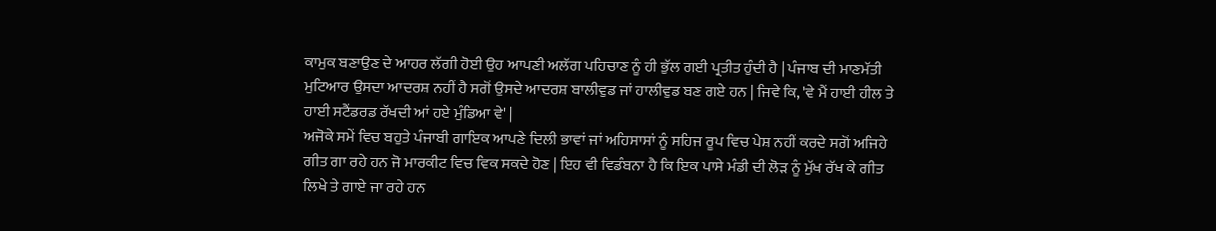ਕਾਮੁਕ ਬਣਾਉਣ ਦੇ ਆਹਰ ਲੱਗੀ ਹੋਈ ਉਹ ਆਪਣੀ ਅਲੱਗ ਪਹਿਚਾਣ ਨੂੰ ਹੀ ਭੁੱਲ ਗਈ ਪ੍ਰਤੀਤ ਹੁੰਦੀ ਹੈ | ਪੰਜਾਬ ਦੀ ਮਾਣਮੱਤੀ ਮੁਟਿਆਰ ਉਸਦਾ ਆਦਰਸ਼ ਨਹੀਂ ਹੈ ਸਗੋਂ ਉਸਦੇ ਆਦਰਸ਼ ਬਾਲੀਵੁਡ ਜਾਂ ਹਾਲੀਵੁਡ ਬਣ ਗਏ ਹਨ | ਜਿਵੇ ਕਿ, 'ਵੇ ਮੈਂ ਹਾਈ ਹੀਲ ਤੇ ਹਾਈ ਸਟੈਂਡਰਡ ਰੱਖਦੀ ਆਂ ਹਏ ਮੁੰਡਿਆ ਵੇ' |
ਅਜੋਕੇ ਸਮੇਂ ਵਿਚ ਬਹੁਤੇ ਪੰਜਾਬੀ ਗਾਇਕ ਆਪਣੇ ਦਿਲੀ ਭਾਵਾਂ ਜਾਂ ਅਹਿਸਾਸਾਂ ਨੂੰ ਸਹਿਜ ਰੂਪ ਵਿਚ ਪੇਸ਼ ਨਹੀਂ ਕਰਦੇ ਸਗੋਂ ਅਜਿਹੇ ਗੀਤ ਗਾ ਰਹੇ ਹਨ ਜੋ ਮਾਰਕੀਟ ਵਿਚ ਵਿਕ ਸਕਦੇ ਹੋਣ | ਇਹ ਵੀ ਵਿਡੰਬਨਾ ਹੈ ਕਿ ਇਕ ਪਾਸੇ ਮੰਡੀ ਦੀ ਲੋੜ ਨੂੰ ਮੁੱਖ ਰੱਖ ਕੇ ਗੀਤ ਲਿਖੇ ਤੇ ਗਾਏ ਜਾ ਰਹੇ ਹਨ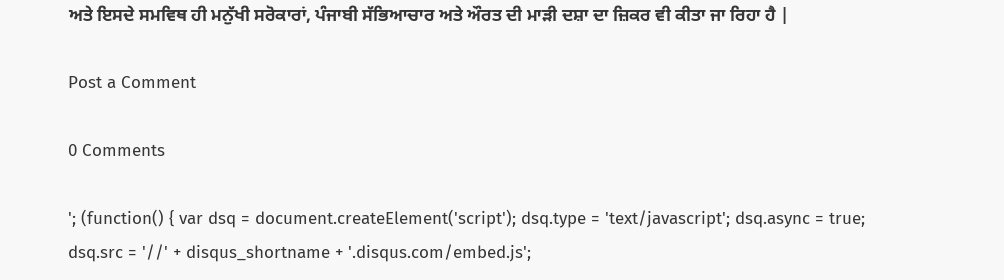ਅਤੇ ਇਸਦੇ ਸਮਵਿਥ ਹੀ ਮਨੁੱਖੀ ਸਰੋਕਾਰਾਂ, ਪੰਜਾਬੀ ਸੱਭਿਆਚਾਰ ਅਤੇ ਔਰਤ ਦੀ ਮਾੜੀ ਦਸ਼ਾ ਦਾ ਜ਼ਿਕਰ ਵੀ ਕੀਤਾ ਜਾ ਰਿਹਾ ਹੈ |

Post a Comment

0 Comments

'; (function() { var dsq = document.createElement('script'); dsq.type = 'text/javascript'; dsq.async = true; dsq.src = '//' + disqus_shortname + '.disqus.com/embed.js';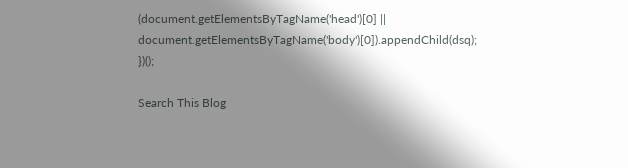(document.getElementsByTagName('head')[0] || document.getElementsByTagName('body')[0]).appendChild(dsq); })();

Search This Blog